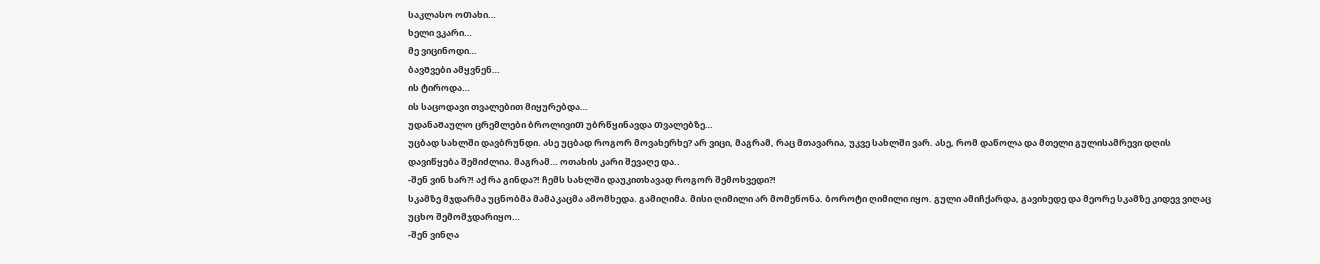საკლასო ოᲗახი…
ხელი ვკარი…
მე ვიცინოდი…
ბავᲨვები ამყვნენ…
ის ტიროდა…
ის საცოდავი თვალებით მიყურებდა…
უდანაᲨაულო ცრემლები ბროლივიᲗ უბრწყინავდა Თვალებზე…
უცბად სახლში დავბრუნდი. ასე უცბად როგორ მოვახერხე? არ ვიცი, მაგრამ, რაც მთავარია, უკვე სახლში ვარ. ასე, რომ დაწოლა და მთელი გულისამრევი დღის დავიწყება შემიძლია. მაგრამ… ოთახის კარი შევაღე და..
-შენ ვინ ხარ?! აქ რა გინდა?! ჩემს სახლში დაუკითხავად როგორ შემოხვედი?!
სკამზე მჯდარმა უცნობმა მამᲐკაცმა ამომხედა. გამიღიმა. მისი ღიმილი არ მომეწონა. ბოროტი ღიმილი იყო. გული ამიჩქარდა, გავიხედე და მეორე სკამზე კიდევ ვიღაც უცხო შემომჯდარიყო…
-შენ ვინღა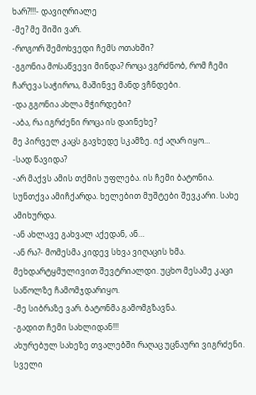ხარ?!!!- დავიღრიალე
-მე? მე შიში ვარ.
-როგორ შემოხვედი ჩემს ოთახში?
-გგონია მოსაწვევი მინდა? როცა ვგრძნობ, რომ ჩემი ჩარევა საჭიროა, მაშინვე მანდ ვჩნდები.
-და გგონია ახლა მჭირდები?
-აბა, რა იგრძენი როცა ის დაინეხე?
მე პირველ კაცს გავხედე სკამზე. იქ აღარ იყო…
-სად წავიდა?
-არ მაქვს ამის თქმის უფლება. ის ჩემი ბატონია.
სუნთქვა ამიჩქარდა. ხელებით მუშტები შევკარი. სახე ამიხურდა.
-ან ახლავე გახვალ აქედან, ან…
-ან რა?- მომესმა კიდევ სხვა ვიღაცის ხმა. მეხდარტყმულივით შევტრიალდი. უცხო მესამე კაცი საწოლზე ჩამომჯდარიყო.
-მე სიბრაზე ვარ. ბატონმა გამომგზავნა.
-გადით ჩემი სახლიდან!!!
ახურებულ სახეზე თვალებში რაღაც უცნაური ვიგრძენი. სველი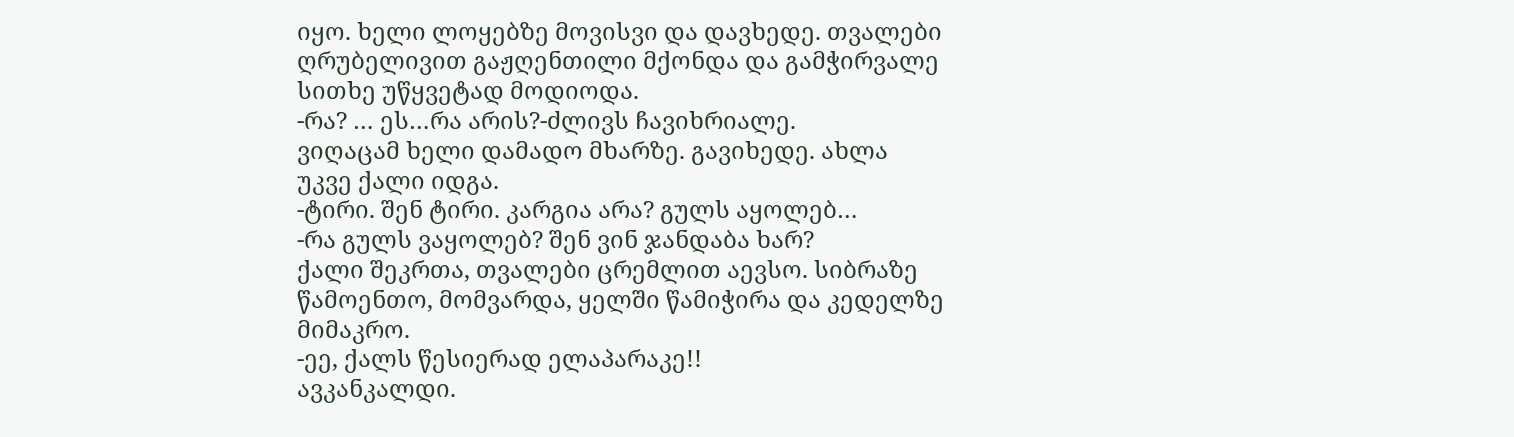იყო. ხელი ლოყებზე მოვისვი და დავხედე. თვალები ღრუბელივით გაჟღენთილი მქონდა და გამჭირვალე სითხე უწყვეტად მოდიოდა.
-რა? … ეს…რა არის?-ძლივს ჩავიხრიალე.
ვიღაცამ ხელი დამადო მხარზე. გავიხედე. ახლა უკვე ქალი იდგა.
-ტირი. შენ ტირი. კარგია არა? გულს აყოლებ…
-რა გულს ვაყოლებ? შენ ვინ ჯანდაბა ხარ?
ქალი შეკრთა, თვალები ცრემლით აევსო. სიბრაზე წამოენთო, მომვარდა, ყელში წამიჭირა და კედელზე მიმაკრო.
-ეე, ქალს წესიერად ელაპარაკე!!
ავკანკალდი.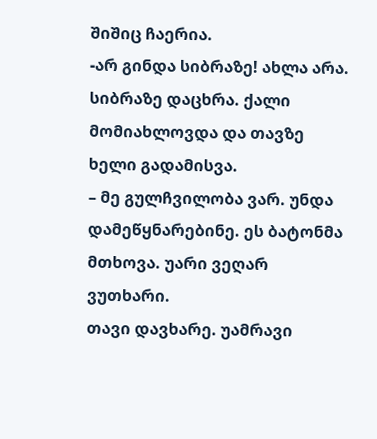შიშიც ჩაერია.
-არ გინდა სიბრაზე! ახლა არა.
სიბრაზე დაცხრა. ქალი მომიახლოვდა და თავზე ხელი გადამისვა.
– მე გულჩვილობა ვარ. უნდა დამეწყნარებინე. ეს ბატონმა მთხოვა. უარი ვეღარ ვუთხარი.
თავი დავხარე. უამრავი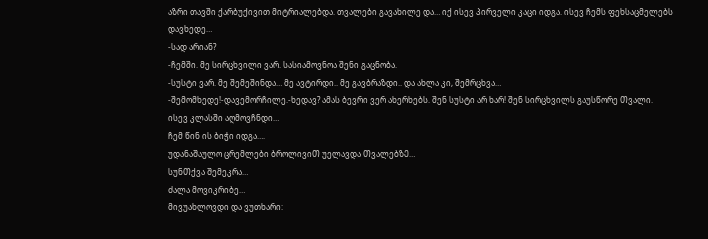აზრი თავში ქარბუქივით მიტრიალებდა. თვალები გავახილე და… იქ ისევ პირველი კაცი იდგა. ისევ ჩემს ფეხსაცმელებს დავხედე…
-სად არიან?
-ჩემში. მე სირცხვილი ვარ. სასიამოვნოა შენი გაცნობა.
-სუსტი ვარ. მე შემეშინდა… მე ავტირდი.. მე გავბრაზდი.. და ახლა კი, შემრცხვა…
-შემომხედე!-დავემორჩილე.-ხედავ? ამას ბევრი ვერ ახერხებს. შენ სუსტი არ ხარ! შენ სირცხვილს გაუსწორე Თვალი.
ისევ კლასში აღმოვჩნდი…
ჩემ წინ ის ბიჭი იდგა….
უდანაᲨაულო ცრემლები ბროლივიᲗ უელავდა ᲗვალებზᲔ…
სუნᲗქვა Შემეკრა…
Ძალა მოვიკრიბე…
მივუახლოვდი და ვუთხარი: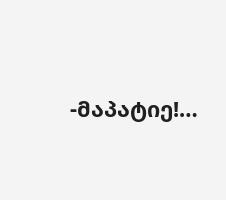-მაპატიე!…